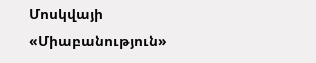Մոսկվայի «Միաբանություն»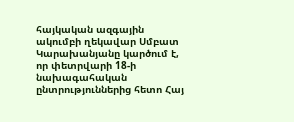հայկական ազգային ակումբի ղեկավար Սմբատ Կարախանյանը կարծում է, որ փետրվարի 18-ի նախագահական ընտրություններից հետո Հայ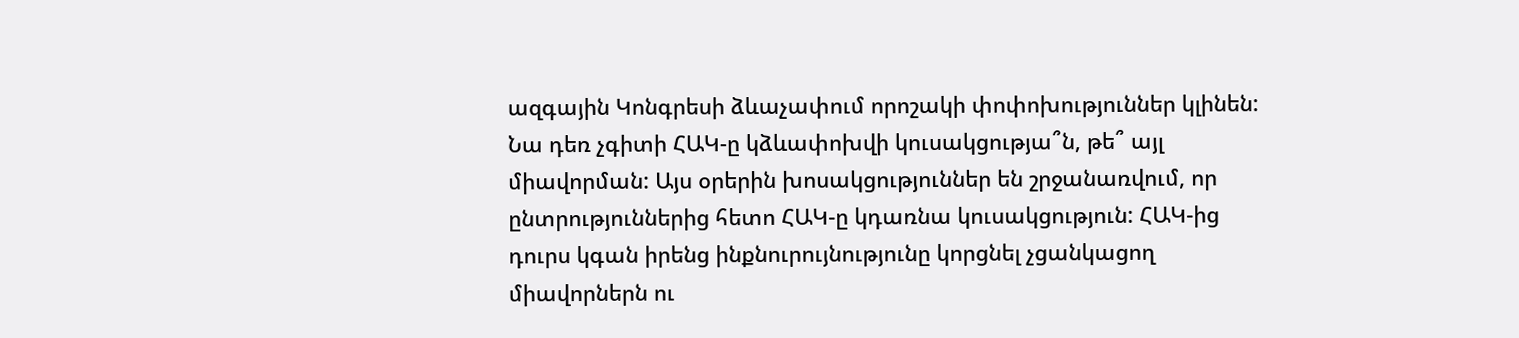ազգային Կոնգրեսի ձևաչափում որոշակի փոփոխություններ կլինեն: Նա դեռ չգիտի ՀԱԿ-ը կձևափոխվի կուսակցությա՞ն, թե՞ այլ միավորման: Այս օրերին խոսակցություններ են շրջանառվում, որ ընտրություններից հետո ՀԱԿ-ը կդառնա կուսակցություն: ՀԱԿ-ից դուրս կգան իրենց ինքնուրույնությունը կորցնել չցանկացող միավորներն ու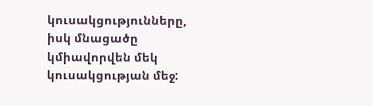կուսակցությունները, իսկ մնացածը կմիավորվեն մեկ կուսակցության մեջ: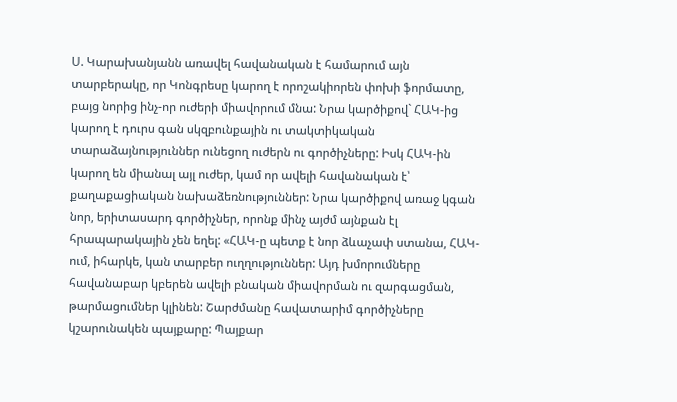Ս. Կարախանյանն առավել հավանական է համարում այն տարբերակը, որ Կոնգրեսը կարող է որոշակիորեն փոխի ֆորմատը, բայց նորից ինչ-որ ուժերի միավորում մնա: Նրա կարծիքով` ՀԱԿ-ից կարող է դուրս գան սկզբունքային ու տակտիկական տարաձայնություններ ունեցող ուժերն ու գործիչները: Իսկ ՀԱԿ-ին կարող են միանալ այլ ուժեր, կամ որ ավելի հավանական է՝ քաղաքացիական նախաձեռնություններ: Նրա կարծիքով առաջ կգան նոր, երիտասարդ գործիչներ, որոնք մինչ այժմ այնքան էլ հրապարակային չեն եղել: «ՀԱԿ-ը պետք է նոր ձևաչափ ստանա, ՀԱԿ-ում, իհարկե, կան տարբեր ուղղություններ: Այդ խմորումները հավանաբար կբերեն ավելի բնական միավորման ու զարգացման, թարմացումներ կլինեն: Շարժմանը հավատարիմ գործիչները կշարունակեն պայքարը: Պայքար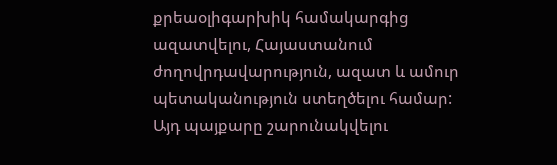քրեաօլիգարխիկ համակարգից ազատվելու, Հայաստանում ժողովրդավարություն, ազատ և ամուր պետականություն ստեղծելու համար: Այդ պայքարը շարունակվելու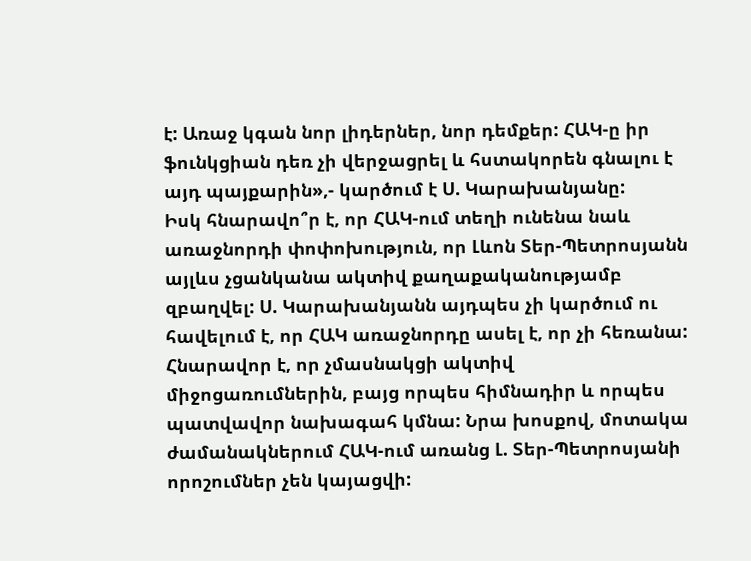է: Առաջ կգան նոր լիդերներ, նոր դեմքեր: ՀԱԿ-ը իր ֆունկցիան դեռ չի վերջացրել և հստակորեն գնալու է այդ պայքարին»,- կարծում է Ս. Կարախանյանը:
Իսկ հնարավո՞ր է, որ ՀԱԿ-ում տեղի ունենա նաև առաջնորդի փոփոխություն, որ Լևոն Տեր-Պետրոսյանն այլևս չցանկանա ակտիվ քաղաքականությամբ զբաղվել: Ս. Կարախանյանն այդպես չի կարծում ու հավելում է, որ ՀԱԿ առաջնորդը ասել է, որ չի հեռանա: Հնարավոր է, որ չմասնակցի ակտիվ միջոցառումներին, բայց որպես հիմնադիր և որպես պատվավոր նախագահ կմնա: Նրա խոսքով, մոտակա ժամանակներում ՀԱԿ-ում առանց Լ. Տեր-Պետրոսյանի որոշումներ չեն կայացվի: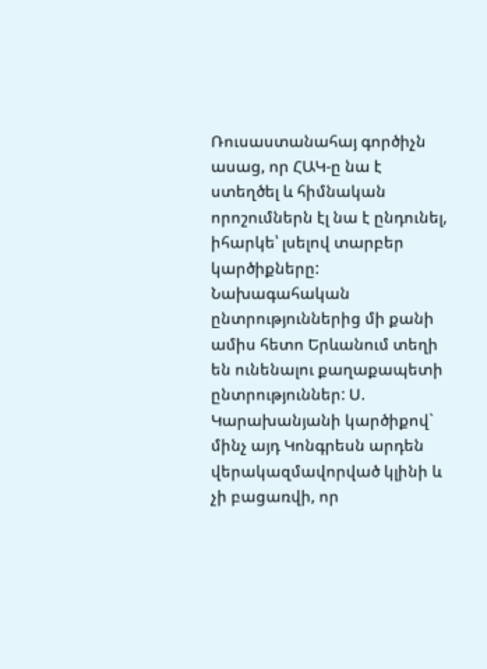Ռուսաստանահայ գործիչն ասաց, որ ՀԱԿ-ը նա է ստեղծել և հիմնական որոշումներն էլ նա է ընդունել, իհարկե՝ լսելով տարբեր կարծիքները:
Նախագահական ընտրություններից մի քանի ամիս հետո Երևանում տեղի են ունենալու քաղաքապետի ընտրություններ: Ս. Կարախանյանի կարծիքով` մինչ այդ Կոնգրեսն արդեն վերակազմավորված կլինի և չի բացառվի, որ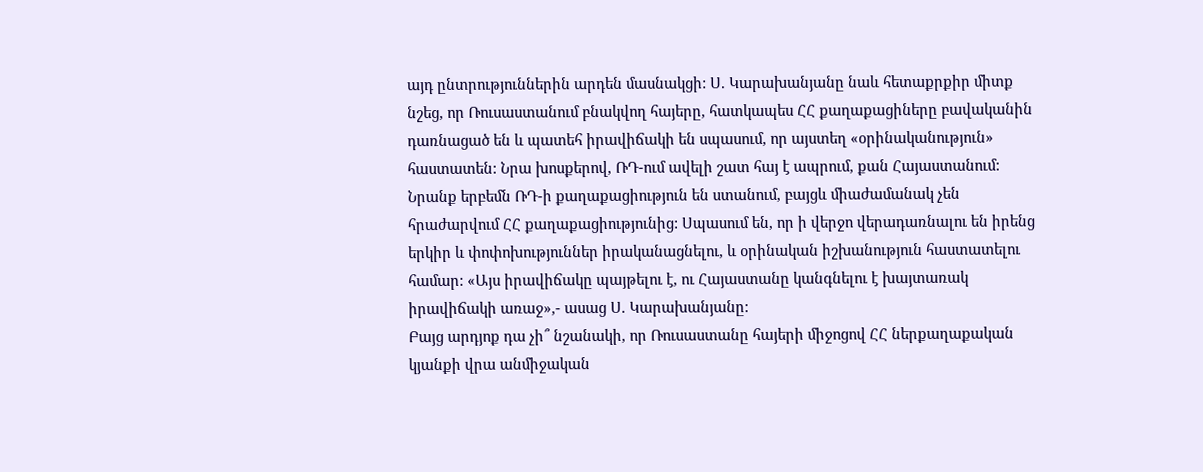այդ ընտրություններին արդեն մասնակցի: Ս. Կարախանյանը նաև հետաքրքիր միտք նշեց, որ Ռուսաստանում բնակվող հայերը, հատկապես ՀՀ քաղաքացիները բավականին դառնացած են և պատեհ իրավիճակի են սպասում, որ այստեղ «օրինականություն» հաստատեն: Նրա խոսքերով, ՌԴ-ում ավելի շատ հայ է ապրում, քան Հայաստանում: Նրանք երբեմն ՌԴ-ի քաղաքացիություն են ստանում, բայցև միաժամանակ չեն հրաժարվում ՀՀ քաղաքացիությունից: Սպասում են, որ ի վերջո վերադառնալու են իրենց երկիր և փոփոխություններ իրականացնելու, և օրինական իշխանություն հաստատելու համար: «Այս իրավիճակը պայթելու է, ու Հայաստանը կանգնելու է խայտառակ իրավիճակի առաջ»,- ասաց Ս. Կարախանյանը:
Բայց արդյոք դա չի՞ նշանակի, որ Ռուսաստանը հայերի միջոցով ՀՀ ներքաղաքական կյանքի վրա անմիջական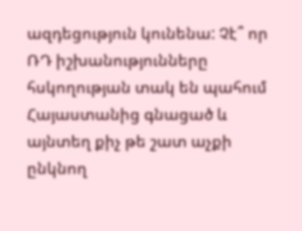ազդեցություն կունենա: Չէ՞ որ ՌԴ իշխանությունները հսկողության տակ են պահում Հայաստանից գնացած և այնտեղ քիչ թե շատ աչքի ընկնող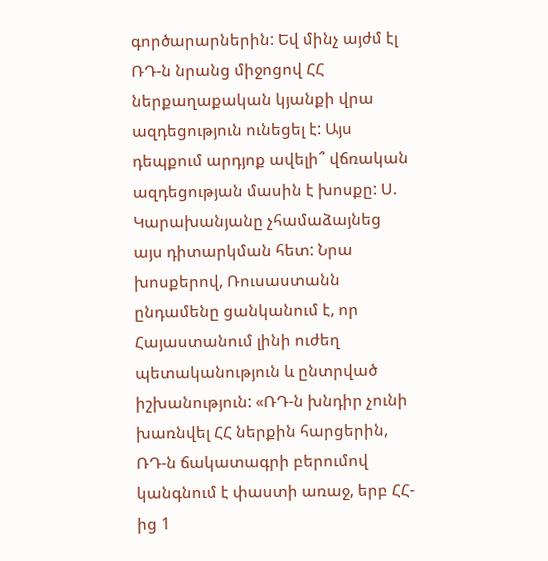գործարարներին: Եվ մինչ այժմ էլ ՌԴ-ն նրանց միջոցով ՀՀ ներքաղաքական կյանքի վրա ազդեցություն ունեցել է: Այս դեպքում արդյոք ավելի՞ վճռական ազդեցության մասին է խոսքը: Ս. Կարախանյանը չհամաձայնեց այս դիտարկման հետ: Նրա խոսքերով, Ռուսաստանն ընդամենը ցանկանում է, որ Հայաստանում լինի ուժեղ պետականություն և ընտրված իշխանություն: «ՌԴ-ն խնդիր չունի խառնվել ՀՀ ներքին հարցերին, ՌԴ-ն ճակատագրի բերումով կանգնում է փաստի առաջ, երբ ՀՀ-ից 1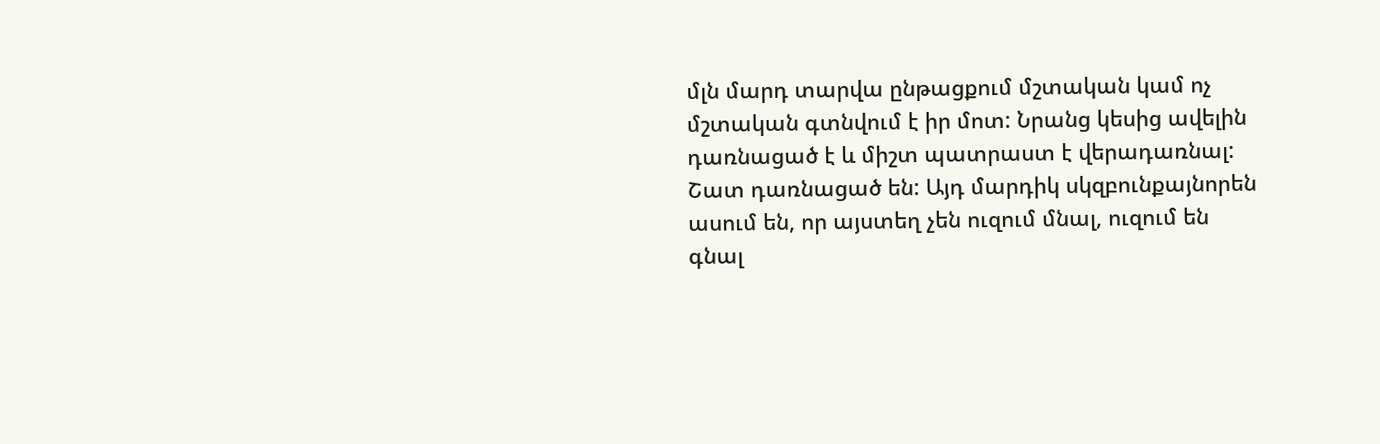մլն մարդ տարվա ընթացքում մշտական կամ ոչ մշտական գտնվում է իր մոտ: Նրանց կեսից ավելին դառնացած է և միշտ պատրաստ է վերադառնալ: Շատ դառնացած են: Այդ մարդիկ սկզբունքայնորեն ասում են, որ այստեղ չեն ուզում մնալ, ուզում են գնալ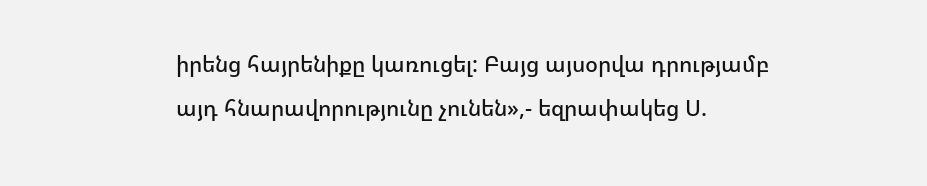իրենց հայրենիքը կառուցել: Բայց այսօրվա դրությամբ այդ հնարավորությունը չունեն»,- եզրափակեց Ս.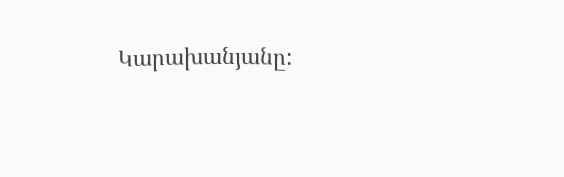Կարախանյանը: